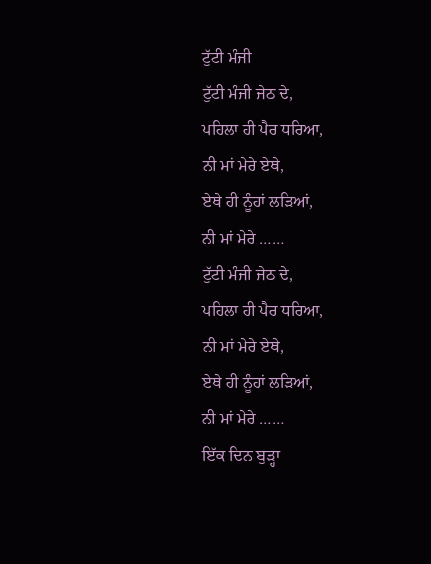ਟੁੱਟੀ ਮੰਜੀ
ਟੁੱਟੀ ਮੰਜੀ ਜੇਠ ਦੇ,
ਪਹਿਲਾ ਹੀ ਪੈਰ ਧਰਿਆ,
ਨੀ ਮਾਂ ਮੇਰੇ ਏਥੇ,
ਏਥੇ ਹੀ ਨੂੰਹਾਂ ਲੜਿਆਂ,
ਨੀ ਮਾਂ ਮੇਰੇ ……
ਟੁੱਟੀ ਮੰਜੀ ਜੇਠ ਦੇ,
ਪਹਿਲਾ ਹੀ ਪੈਰ ਧਰਿਆ,
ਨੀ ਮਾਂ ਮੇਰੇ ਏਥੇ,
ਏਥੇ ਹੀ ਨੂੰਹਾਂ ਲੜਿਆਂ,
ਨੀ ਮਾਂ ਮੇਰੇ ……
ਇੱਕ ਦਿਨ ਬੁੜ੍ਹਾ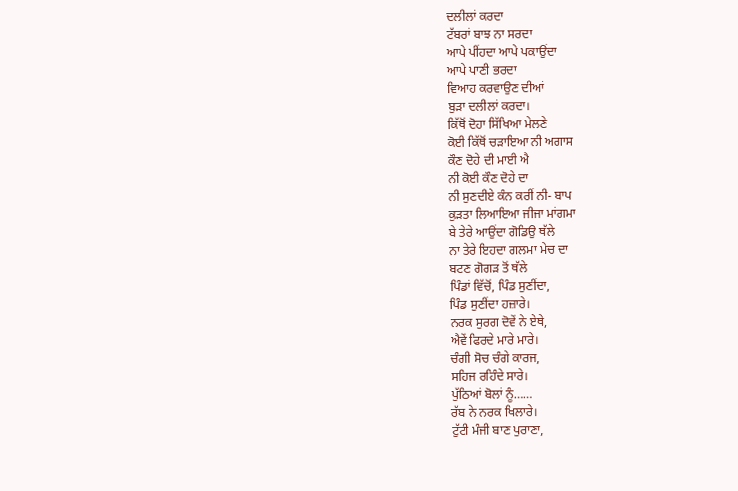ਦਲੀਲਾਂ ਕਰਦਾ
ਟੱਬਰਾਂ ਬਾਝ ਨਾ ਸਰਦਾ
ਆਪੇ ਪੀਂਹਦਾ ਆਪੇ ਪਕਾਉਂਦਾ
ਆਪੇ ਪਾਣੀ ਭਰਦਾ
ਵਿਆਹ ਕਰਵਾਉਣ ਦੀਆਂ
ਬੁੜਾ ਦਲੀਲਾਂ ਕਰਦਾ।
ਕਿੱਥੋਂ ਦੋਹਾ ਸਿੱਖਿਆ ਮੇਲਣੇ
ਕੋਈ ਕਿੱਥੋਂ ਚੜਾਇਆ ਨੀ ਅਗਾਸ
ਕੌਣ ਦੋਹੇ ਦੀ ਮਾਈ ਐ
ਨੀ ਕੋਈ ਕੌਣ ਦੋਹੇ ਦਾ
ਨੀ ਸੁਣਦੀਏ ਕੰਨ ਕਰੀਂ ਨੀ- ਬਾਪ
ਕੁੜਤਾ ਲਿਆਇਆ ਜੀਜਾ ਮਾਂਗਮਾ
ਬੇ ਤੇਰੇ ਆਉਂਦਾ ਗੋਡਿਉ ਥੱਲੇ
ਨਾ ਤੇਰੇ ਇਹਦਾ ਗਲਮਾ ਮੇਚ ਦਾ
ਬਟਣ ਗੋਗੜ ਤੋਂ ਥੱਲੇ
ਪਿੰਡਾਂ ਵਿੱਚੋਂ, ਪਿੰਡ ਸੁਣੀਂਦਾ,
ਪਿੰਡ ਸੁਣੀਂਦਾ ਹਜ਼ਾਰੇ।
ਨਰਕ ਸੁਰਗ ਦੋਵੇਂ ਨੇ ਏਥੇ,
ਐਵੇਂ ਫਿਰਦੇ ਮਾਰੇ ਮਾਰੇ।
ਚੰਗੀ ਸੋਚ ਚੰਗੇ ਕਾਰਜ,
ਸਹਿਜ ਰਹਿੰਦੇ ਸਾਰੇ।
ਪੁੱਠਿਆਂ ਬੋਲਾਂ ਨੂੰ……
ਰੱਬ ਨੇ ਨਰਕ ਖਿਲਾਰੇ।
ਟੁੱਟੀ ਮੰਜੀ ਬਾਣ ਪੁਰਾਣਾ,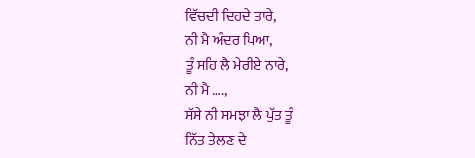ਵਿੱਚਦੀ ਦਿਹਦੇ ਤਾਰੇ,
ਨੀ ਮੈ ਅੰਦਰ ਪਿਆ,
ਤੂੰ ਸਹਿ ਲੈ ਮੇਰੀਏ ਨਾਰੇ,
ਨੀ ਮੈ ….,
ਸੱਸੇ ਨੀ ਸਮਝਾ ਲੈ ਪੁੱਤ ਤੂੰ
ਨਿੱਤ ਤੇਲਣ ਦੇ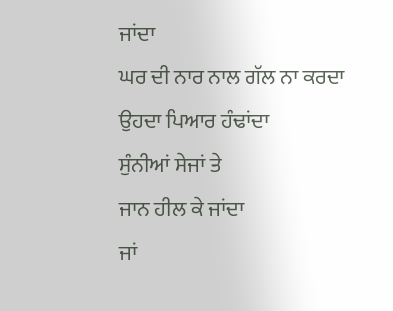ਜਾਂਦਾ
ਘਰ ਦੀ ਨਾਰ ਨਾਲ ਗੱਲ ਨਾ ਕਰਦਾ
ਉਹਦਾ ਪਿਆਰ ਹੰਢਾਂਦਾ
ਸੁੰਨੀਆਂ ਸੇਜਾਂ ਤੇ
ਜਾਨ ਹੀਲ ਕੇ ਜਾਂਦਾ
ਜਾਂ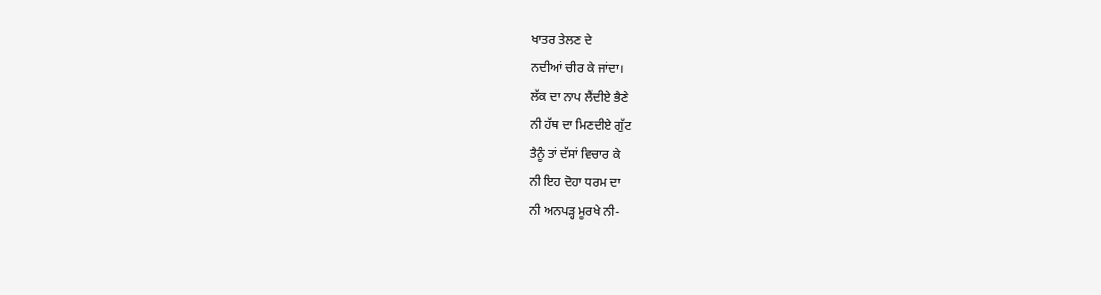ਖਾਤਰ ਤੇਲਣ ਦੇ
ਨਦੀਆਂ ਚੀਰ ਕੇ ਜਾਂਦਾ।
ਲੱਕ ਦਾ ਨਾਪ ਲੈਂਦੀਏ ਭੈਣੇ
ਨੀ ਹੱਥ ਦਾ ਮਿਣਦੀਏ ਗੁੱਟ
ਤੈਨੂੰ ਤਾਂ ਦੱਸਾਂ ਵਿਚਾਰ ਕੇ
ਨੀ ਇਹ ਦੋਹਾ ਧਰਮ ਦਾ
ਨੀ ਅਨਪੜ੍ਹ ਮੂਰਖੇ ਨੀ-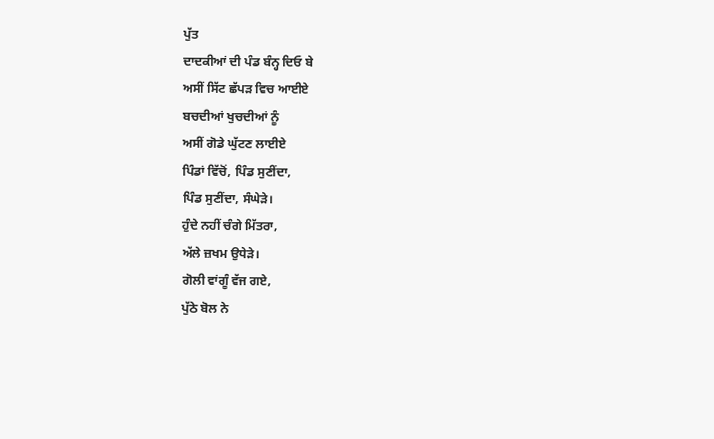ਪੁੱਤ
ਦਾਦਕੀਆਂ ਦੀ ਪੰਡ ਬੰਨ੍ਹ ਦਿਓ ਬੇ
ਅਸੀਂ ਸਿੱਟ ਛੱਪੜ ਵਿਚ ਆਈਏ
ਬਚਦੀਆਂ ਖੁਚਦੀਆਂ ਨੂੰ
ਅਸੀਂ ਗੋਡੇ ਘੁੱਟਣ ਲਾਈਏ
ਪਿੰਡਾਂ ਵਿੱਚੋਂ, ਪਿੰਡ ਸੁਣੀਂਦਾ,
ਪਿੰਡ ਸੁਣੀਂਦਾ, ਸੰਘੇੜੇ।
ਹੁੰਦੇ ਨਹੀਂ ਚੰਗੇ ਮਿੱਤਰਾ,
ਅੱਲੇ ਜ਼ਖਮ ਉਧੇੜੇ।
ਗੋਲੀ ਵਾਂਗੂੰ ਵੱਜ ਗਏ,
ਪੁੱਠੇ ਬੋਲ ਨੇ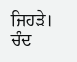ਜਿਹੜੇ।
ਚੰਦ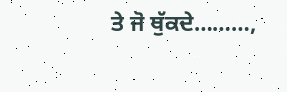ਤੇ ਜੋ ਥੁੱਕਦੇ………,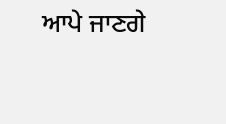ਆਪੇ ਜਾਣਗੇ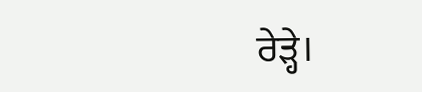ਰੇੜ੍ਹੇ।